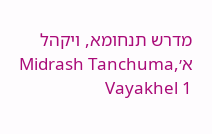מדרש תנחומא, ויקהל א׳Midrash Tanchuma, Vayakhel 1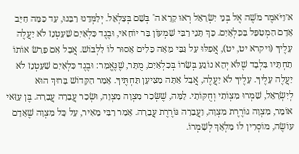א׳וַיֹּאמֶר מֹשֶׁה אֶל בְּנֵי יִשְׂרָאֵל רְאוּ קָרָא ה' בְּשֵׁם בְּצַלְאֵל. יְלַמְּדֵנוּ רַבֵּנוּ, עַד כַּמָּה חַיָּב אָדָם הַמְטַפֵּל בַּכִּלְאָיִם. כָּךְ תָּנֵי רַבִּי שִׁמְעוֹן בַּר יוֹחַאי, וּבֶגֶד כִּלְאַיִם שַׁעַטְנֵז לֹא יַעֲלֶה עָלֶיךָ (ויקרא יט, יט), אֲפִלּוּ עַל גַּבֵּי מֵאָה כֵּלִים אָסוּר לוֹ לִלְבּוֹשׁ. אֲבָל אִם פֵּרַשׂ אוֹתוֹ תַחְתָּיו בִּלְבָד שֶׁלֹּא יְהֵא נוֹגֵעַ בְּשָׂרוֹ בְּכִלְאַיִם, מֻתָּר, שֶׁנֶּאֱמַר: וּבֶגֶד כִּלְאַיִם שַׁעַטְנֵז לֹא יַעֲלֶה עָלֶיךָ. עָלֶיךָ לֹא יַעֲלֶה, אֲבָל אַתָּה מַצִּיעָן תַּחְתֶּיךָ. אָמַר הַקָּדוֹשׁ בָּרוּךְ הוּא לְיִשְׂרָאֵל, שִׁמְרוּ מִצְוֹתַי וְחֻקּוֹתָי. לָמָּה, שֶׁשְּׂכַר מִצְוָה מִצְוָה, וּשְׂכַר עֲבֵרָה עֲבֵרָה. בֶּן עַזַּאי אוֹמֵר, מִצְוָה גּוֹרֶרֶת מִצְוָה, וַעֲבֵרָה גּוֹרֶרֶת עֲבֵרָה. אָמַר רַבִּי מֵאִיר, עַל כָּל מִצְוָה שֶׁאָדָם עוֹשֶׂה, מוֹסְרִין לוֹ מַלְאָךְ לְשָׁמְרוֹ.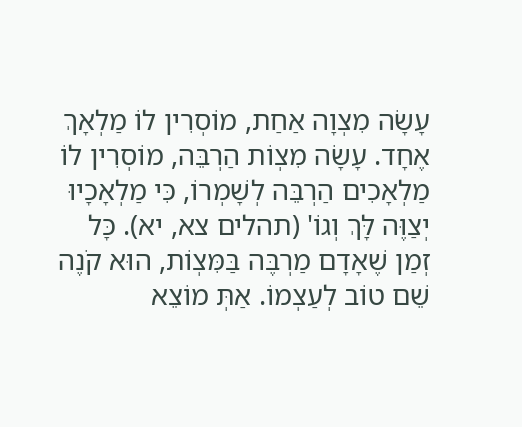עָשָׂה מִצְוָה אַחַת, מוֹסְרִין לוֹ מַלְאָךְ אֶחָד. עָשָׂה מִצְוֹת הַרְבֵּה, מוֹסְרִין לוֹ מַלְאָכִים הַרְבֵּה לְשָׁמְרוֹ, כִּי מַלְאָכָיוּ יְצַוֶּה לָּךְ וְגוֹ' (תהלים צא, יא). כָּל זְמַן שֶׁאָדָם מַרְבֶּה בַּמִּצְוֹת, הוּא קֹנֶה שֵׁם טוֹב לְעַצְמוֹ. אַתְּ מוֹצֵא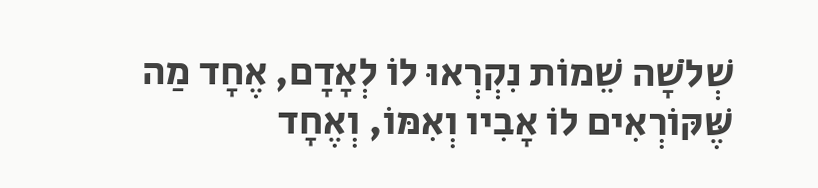שְׁלֹשָׁה שֵׁמוֹת נִקְרְאוּ לוֹ לְאָדָם, אֶחָד מַה שֶּׁקּוֹרְאִים לוֹ אָבִיו וְאִמּוֹ, וְאֶחָד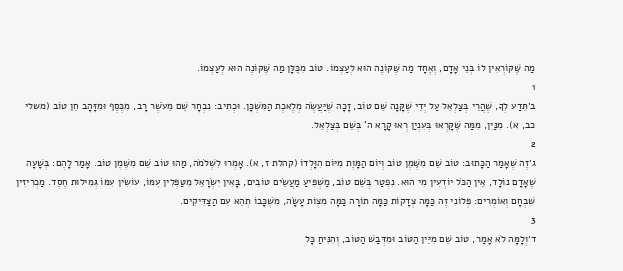מַה שֶּׁקּוֹרְאִין לוֹ בְּנֵי אָדָם, וְאֶחָד מַה שֶּׁקּוֹנֶה הוּא לְעַצְמוֹ. טוֹב מִכֻּלָּן מַה שֶּׁקּוֹנֶה הוּא לְעַצְמוֹ.
1
ב׳תֵּדַע לְךָ, שֶׁהֲרֵי בְּצַלְאֵל עַל יְדֵי שֶׁקָּנָה שֵׁם טוֹב, זָכָה שֶׁיַּעֲשֶׂה מְלֶאכֶת הַמִּשְׁכָּן. וּכְתִיב: נִבְחָר שֵׁם מֵעֹשֶׁר רָב, מִכֶּסֶף וּמִזָּהָב חֵן טוֹב (משלי כב, א). מִנַּיִן, מִמַּה שֶּׁקָּרְאוּ בְּעִנְיַן רְאוּ קָרָא ה' בְּשֵׁם בְּצַלְאֵל.
2
ג׳זֶה שֶׁאָמַר הַכָּתוּב: טוֹב שֵׁם מִשֶּׁמֶן טוֹב וְיוֹם הַמָּוֶת מִיּוֹם הִוָּלְדוֹ (קהלת ז, א). אָמְרוּ לִשְׁלֹמֹה, מַהוּ טוֹב שֵׁם מִשֶּׁמֶן טוֹב. אָמַר לָהֶם: בְּשָׁעָה שֶׁאָדָם נוֹלָד, אֵין הַכֹּל יוֹדְעִין מִי הוּא. נִפְטַר בְּשֵׁם טוֹב, מַשְׁפִּיעַ מַעֲשֵׂים טוֹבִים, בָּאִין יִשְׂרָאֵל מִטַּפְּלִין עִמּוֹ, עוֹשִׂין עִמּוֹ גְּמִילוּת חֶסֶד. מַכְרִיזִין שִׁבְחָם וְאוֹמְרִים: פְּלוֹנִי זֶה כַּמָּה צְדָקוֹת כַּמָּה תוֹרָה כַּמָּה מִצְוֹת עָשָׂה, מִשְׁכָּבוֹ תְהֵא עִם הַצַּדִּיקִים.
3
ד׳וְלָמָּה לֹא אָמַר, טוֹב שֵׁם מִיֵּין הַטּוֹב וּמִדְּבַשׁ הַטּוֹב, וְהִנִּיחַ כָּל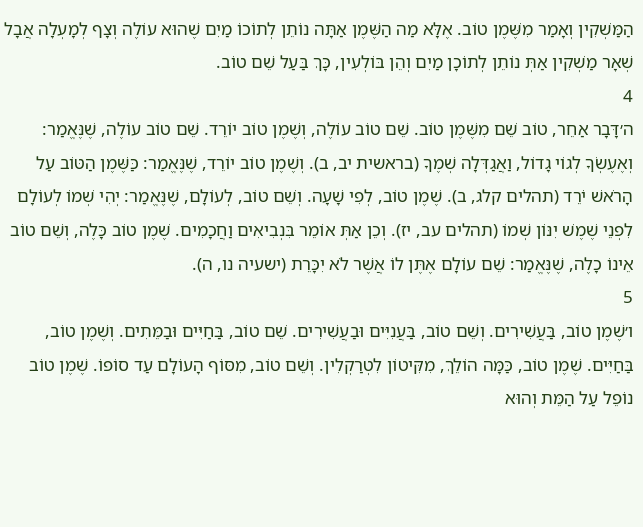הַמַּשְׁקִין וְאָמַר מִשֶּׁמֶן טוֹב. אֶלָּא מַה הַשֶּׁמֶן אַתָּה נוֹתֵן לְתוֹכוֹ מַיִם שֶׁהוּא עוֹלֶה וְצָף לְמָעְלָה אֲבָל שְׁאָר מַשְׁקִין אַתְּ נוֹתֵן לְתוֹכָן מַיִם וְהֵן בּוֹלְעִין, כָּךְ בַּעַל שֵׁם טוֹב.
4
ה׳דָּבָר אַחֵר, טוֹב שֵׁם מִשֶּׁמֶן טוֹב. שֵׁם טוֹב עוֹלֶה, וְשֶׁמֶן טוֹב יוֹרֵד. שֵׁם טוֹב עוֹלֶה, שֶׁנֶּאֱמַר: וְאֶעֶשְׂךָ לְגוֹי גָדוֹל, וַאֲגַדְּלָה שְׁמֶךָ (בראשית יב, ב). וְשֶׁמֶן טוֹב יוֹרֵד, שֶׁנֶּאֱמַר: כַּשֶּׁמֶן הַטּוֹב עַל הָרֹאשׁ יֹרֵד (תהלים קלג, ב). שֶׁמֶן טוֹב, לְפִי שָׁעָה. וְשֵׁם טוֹב, לְעוֹלָם, שֶׁנֶּאֱמַר: יְהִי שְׁמוֹ לְעוֹלָם לִפְנֵי שֶׁמֶשׁ יִנּוֹן שְׁמוֹ (תהלים עב, יז). וְכֵן אַתְּ אוֹמֵר בִּנְבִיאִים וַחֲכָמִים. שֶׁמֶן טוֹב כָּלֶה, וְשֵׁם טוֹב אֵינוֹ כָלֶה, שֶׁנֶּאֱמַר: שֵׁם עוֹלָם אֶתֶּן לוֹ אֲשֶׁר לֹא יִכָּרֵת (ישעיה נו, ה).
5
ו׳שֶׁמֶן טוֹב, בַּעֲשִׁירִים. וְשֵׁם טוֹב, בַּעֲנִיִּים וּבַעֲשִׁירִים. שֵׁם טוֹב, בַּחַיִּים וּבַמֵּתִים. וְשֶׁמֶן טוֹב, בַּחַיִּים. שֶׁמֶן טוֹב, כַּמָּה הוֹלֵךְ, מִקִּיטוֹן לִטְרַקְלִין. וְשֵׁם טוֹב, מִסּוֹף הָעוֹלָם עַד סוֹפוֹ. שֶׁמֶן טוֹב נוֹפֵל עַל הַמֵּת וְהוּא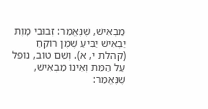מַבְאִישׁ, שֶׁנֶּאֱמַר: זְבוּבֵי מָוֶת יַבְאִישׁ יַבִּיעַ שֶׁמֶן רוֹקֵחַ (קהלת י, א). וְשֵׁם טוֹב, נוֹפֵל עַל הַמֵּת וְאֵינוֹ מַבְאִישׁ, שֶׁנֶּאֱמַר: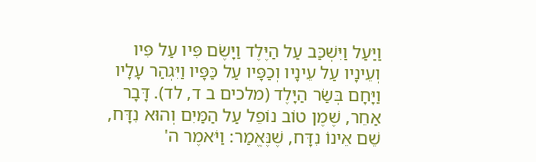וַיַּעַל וַיִּשְׁכַּב עַל הַיֶּלֶד וַיָּשֶׂם פִּיו עַל פִּיו וְעֵינָיו עַל עֵינָיו וְכַפָּיו עַל כַּפָּיו וַיִּגְהַר עָלָיו וַיָּחָם בְּשַׂר הַיָּלֶד (מלכים ב ד, לד). דָּבָר אַחֵר, שֶׁמֶן טוֹב נוֹפֵל עַל הַמַּיִם וְהוּא נִדָּח, שֵׁם אֵינוֹ נִדָּח, שֶׁנֶּאֱמַר: וַיֹּאמֶר ה'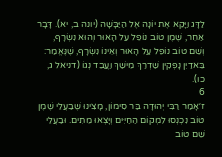לַדָּג וַיָּקֵא אֶת יוֹנָה אֶל הַיַּבָּשָׁה (יונה ב, יא). דָּבָר אַחֵר, שֶׁמֶן טוֹב נוֹפֵל עַל הָאוּר וְהוּא נִשְׂרָף, וְשֵׁם טוֹב נוֹפֵל עַל הָאוּר וְאֵינוֹ נִשְׂרָף, שֶׁנֶּאֱמַר: בֵּאדַיִן נָפְקִין שַׁדְרַךְ מֵישַׁךְ וַעֲבֵד נְגוֹ (דניאל ג, כו).
6
ז׳אָמַר רַבִּי יְהוּדָה בַּר סִימוֹן, מָצִינוּ שֶׁבַעֲלֵי שֶׁמֶן טוֹב נִכְנְסוּ לִמְקוֹם הַחַיִּים וְיָצְאוּ מֵתִים. וּבַעֲלֵי שֵׁם טוֹב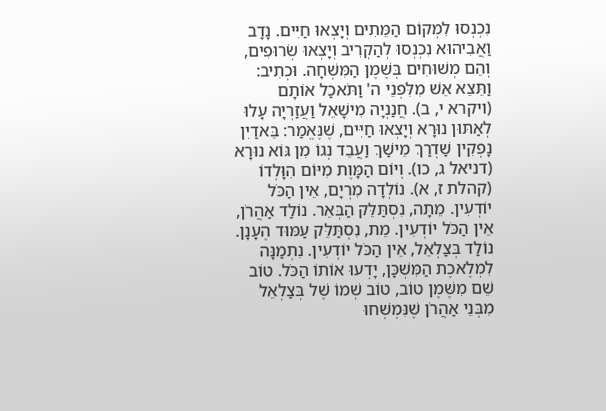נִכְנְסוּ לִמְקוֹם הַמֵּתִים וְיָצְאוּ חַיִּים. נָדָב וַאֲבִיהוּא נִכְנְסוּ לְהַקְרִיב וְיָצְאוּ שְׂרוּפִים, וְהֵם מְשׁוּחִים בְּשֶׁמֶן הַמִּשְׁחָה. וּכְתִיב: וַתֵּצֵא אֵשׁ מִלִּפְנֵי ה' וַתֹּאכַל אוֹתָם (ויקרא י, ב). חֲנַנְיָה מִישָׁאֵל וַעֲזַרְיָה עָלוּ לְאַתּוּן נוּרָא וְיָצְאוּ חַיִּים, שֶׁנֶּאֱמַר: בֵּאדַיִן נָפְקִין שַׁדְרַךְ מֵישַׁךְ וַעֲבֵד נְגוֹ מִן גּוֹא נוּרָא (דניאל ג, כו). וְיוֹם הַמָּוֶת מִיּוֹם הִוָּלְדוֹ (קהלת ז, א). נוֹלְדָה מִרְיָם, אֵין הַכֹּל יוֹדְעִין. מֵתָה, נִסְתַּלֵּק הַבְּאֵר. נוֹלַד אַהֲרֹן, אֵין הַכֹּל יוֹדְעִין. מֵת, נִסְתַּלֵּק עַמּוּד הֶעָנָן. נוֹלַד בְּצַלְאֵל, אֵין הַכֹּל יוֹדְעִין. נִתְמַנָּה לִמְלֶאכֶת הַמִּשְׁכָּן, יָדְעוּ אוֹתוֹ הַכֹּל. טוֹב שֵׁם מִשֶּׁמֶן טוֹב, טוֹב שְׁמוֹ שֶׁל בְּצַלְאֵל מִבְּנֵי אַהֲרֹן שֶׁנִּמְשְׁחוּ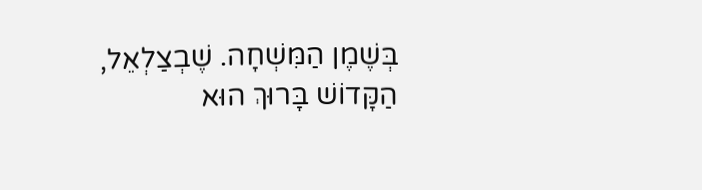בְּשֶׁמֶן הַמִּשְׁחָה. שֶׁבְצַלְאֵל, הַקָּדוֹשׁ בָּרוּךְ הוּא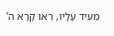מֵעִיד עָלָיו, רְאוּ קָרָא ה'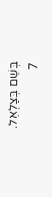בְּשֵׁם בְּצַלְאֵל.
7